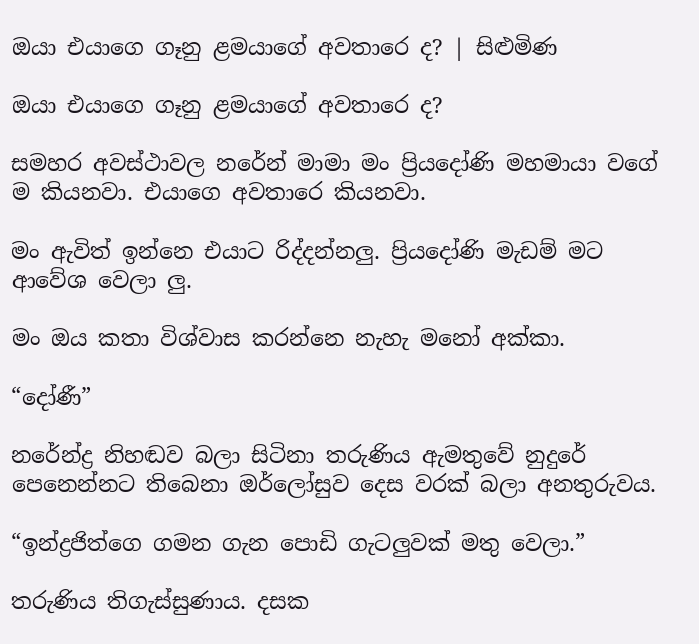ඔයා එයාගෙ ගෑනු ළමයාගේ අවතාරෙ ද? | සිළුමිණ

ඔයා එයාගෙ ගෑනු ළමයාගේ අවතාරෙ ද?

සමහර අවස්ථාවල නරේන් මාමා මං ප්‍රියදෝණි මහමායා වගේ ම කියනවා. එයාගෙ අවතාරෙ කියනවා.

මං ඇවිත් ඉන්නෙ එයාට රිද්දන්නලු. ප්‍රිය‍දෝණි මැඩම් මට ආවේශ වෙලා ලු.

මං ඔය කතා විශ්වාස කරන්නෙ නැහැ මනෝ අක්කා.

“දෝණී”

නරේන්ද්‍ර නිහඬව බලා සිටිනා තරුණිය ඇමතුවේ නුදුරේ පෙනෙන්නට තිබෙනා ඔර්ලෝසුව දෙස වරක් බලා අනතුරුවය.

“ඉන්ද්‍රජිත්ගෙ ගමන ගැන පොඩි ගැටලුවක් මතු වෙලා.”

තරුණිය තිගැස්සුණාය. දසක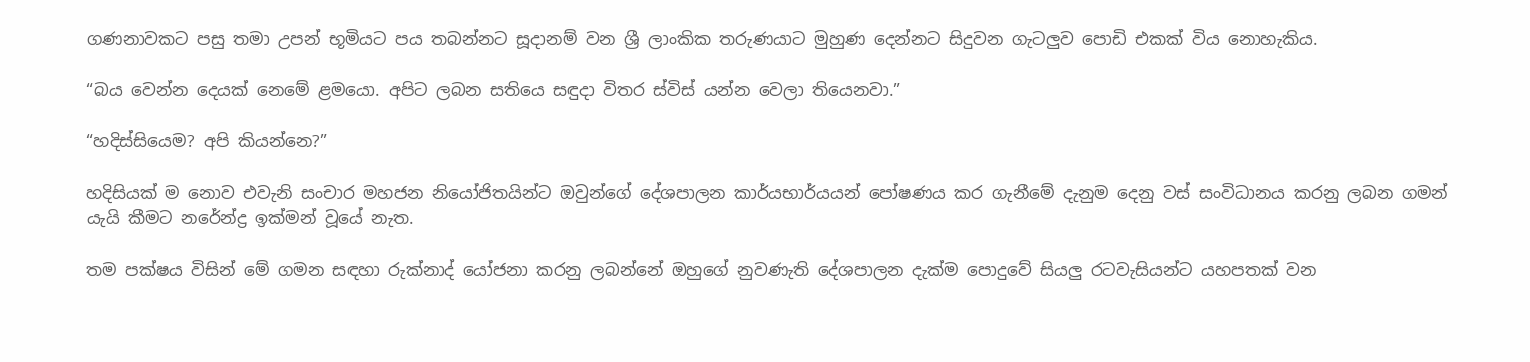ගණනාවකට පසු තමා උපන් භූමියට පය තබන්නට සූදානම් වන ශ්‍රී ලාංකික තරුණයාට මුහුණ දෙන්නට සිදුවන ගැටලුව පොඩි එකක් විය නොහැකිය.

“බය වෙන්න දෙයක් නෙමේ ළමයො. අපිට ලබන සතියෙ සඳුදා විතර ස්විස් යන්න වෙලා තියෙනවා.”

“හදිස්සියෙම? අපි කියන්නෙ?”

හදිසියක් ම නොව එවැනි සංචාර මහජන නියෝජිතයින්ට ඔවුන්ගේ දේශපාලන කාර්යභාර්යයන් පෝෂණය කර ගැනීමේ දැනුම දෙනු වස් සංවිධානය කරනු ලබන ගමන් යැයි කීමට නරේන්ද්‍ර ඉක්මන් වූයේ නැත.

තම පක්ෂය විසින් මේ ගමන සඳහා රුක්නාද් යෝජනා කරනු ලබන්නේ ඔහුගේ නුවණැති දේශපාලන දැක්ම පොදුවේ සියලු රටවැසියන්ට යහපතක් වන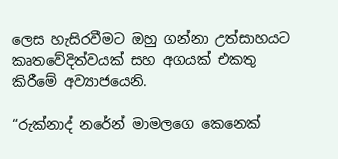ලෙස හැසිරවීමට ඔහු ගන්නා උත්සාහයට කෘතවේදිත්වයක් සහ අගයක් එකතු කිරීමේ අව්‍යාජයෙනි.

“රුක්නාද් නරේන් මාමලගෙ කෙනෙක්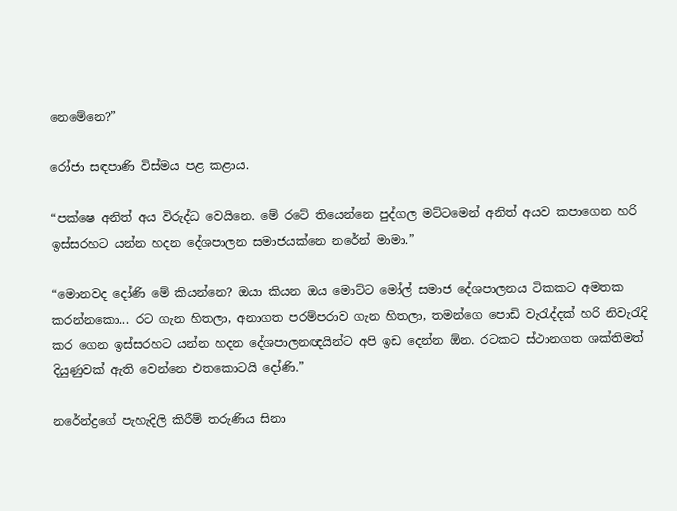නෙමේනෙ?”

රෝජා සඳපාණි විස්මය පළ කළාය.

“පක්ෂෙ අනිත් අය විරුද්ධ වෙයිනෙ. මේ රටේ තියෙන්නෙ පුද්ගල මට්ටමෙන් අනිත් අයව කපාගෙන හරි ඉස්සරහට යන්න හදන දේශපාලන සමාජයක්නෙ නරේන් මාමා.”

“මොනවද දෝණි මේ කියන්නෙ? ඔයා කියන ඔය මොට්ට මෝල් සමාජ දේශපාලනය ටිකකට අමතක කරන්නකො... රට ගැන හිතලා, අනාගත පරම්පරාව ගැන හිතලා, තමන්ගෙ පොඩි වැරැද්දක් හරි නිවැරැදි කර ගෙන ඉස්සරහට යන්න හදන දේශපාලනඥයින්ට අපි ඉඩ දෙන්න ඕන. රටකට ස්ථානගත ශක්තිමත් දියුණුවක් ඇති වෙන්නෙ එතකොටයි දෝණි.”

නරේන්ද්‍රගේ පැහැදිලි කිරීම් තරුණිය සිනා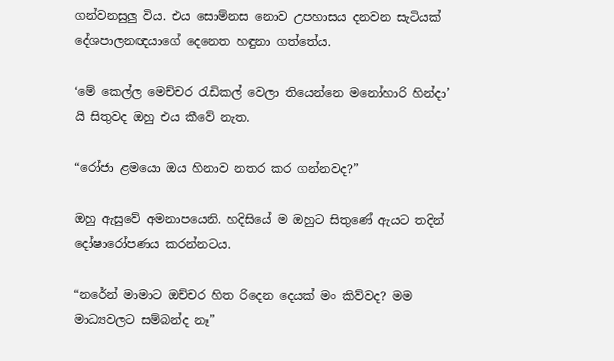ගන්වනසුලු විය. එය සොම්නස නොව උපහාසය දනවන සැටියක් දේශපාලනඥයාගේ දෙනෙත හඳුනා ගත්තේය.

‘මේ කෙල්ල මෙච්චර රැඩිකල් වෙලා තියෙන්නෙ මනෝහාරි හින්දා’ යි සිතුවද ඔහු එය කීවේ නැත.

“රෝජා ළමයො ඔය හිනාව නතර කර ගන්නවද?”

ඔහු ඇසුවේ අමනාපයෙනි. හදිසියේ ම ඔහුට සිතුණේ ඇයට තදින් දෝෂාරෝපණය කරන්නටය.

“නරේන් මාමාට ඔච්චර හිත රිදෙන දෙයක් මං කිව්වද? මම මාධ්‍යවලට සම්බන්ද නෑ”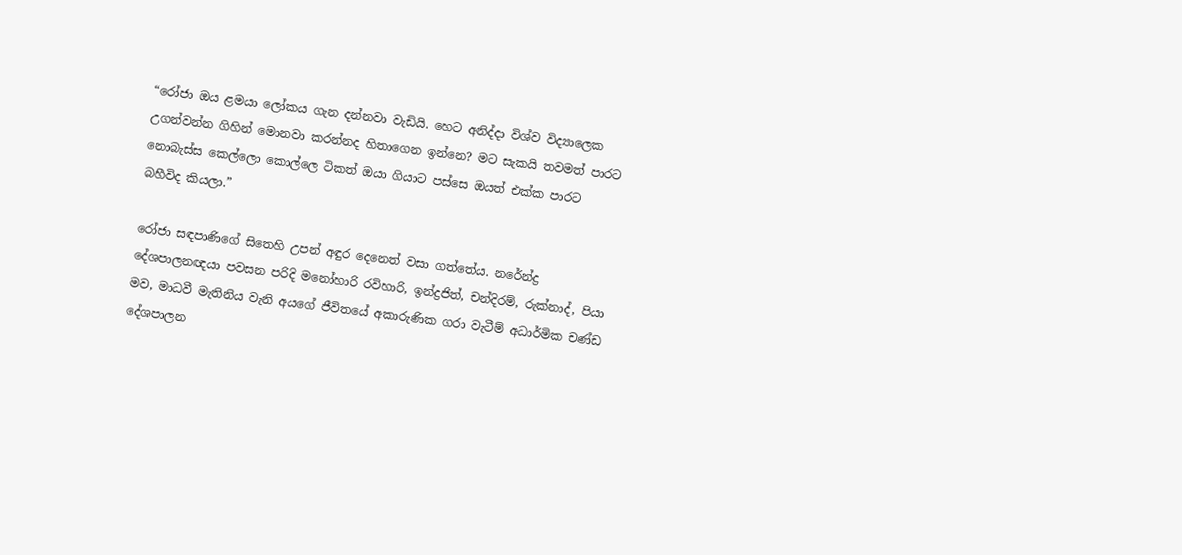“රෝජා ඔය ළමයා ලෝකය ගැන දන්නවා වැඩියි. හෙට අනිද්දා විශ්ව විද්‍යාලෙක උගන්වන්න ගිහින් මොනවා කරන්නද හිතාගෙන ඉන්නෙ? මට සැකයි තවමත් පාරට නොබැස්ස කෙල්ලො කොල්ලෙ ටිකත් ඔයා ගියාට පස්සෙ ඔයත් එක්ක පාරට බහීවිද කියලා.”

රෝජා සඳපාණිගේ සිතෙහි උපන් අඳුර දෙනෙත් වසා ගත්තේය. නරේන්ද්‍ර දේශපාලනඥයා පවසන පරිදි මනෝහාරි රවිහාරි, ඉන්ද්‍රජිත්, චන්දිරම්, රුක්නාද්, පියා මව, මාධවී මැතිනිය වැනි අයගේ ජීවිතයේ අකාරුණික ගරා වැටීම් අධාර්මික චණ්ඩ දේශපාලන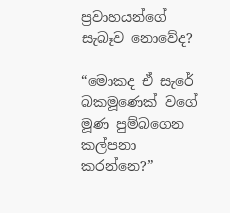ප්‍රවාහයන්ගේ සැබෑව නොවේද?

“මොකද ඒ ස‍ැරේ බකමූණෙක් වගේ මූණ පුම්බගෙන කල්පනා කරන්නෙ?”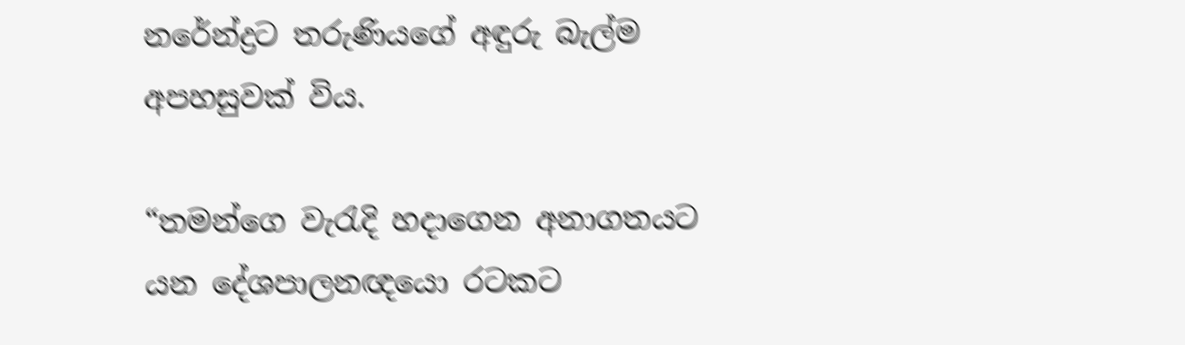නරේන්ද්‍රට තරුණියගේ අඳුරු බැල්ම අපහසුවක් විය.

“තමන්ගෙ වැරැදි හදාගෙන අනාගතයට යන දේශපාලනඥයො රටකට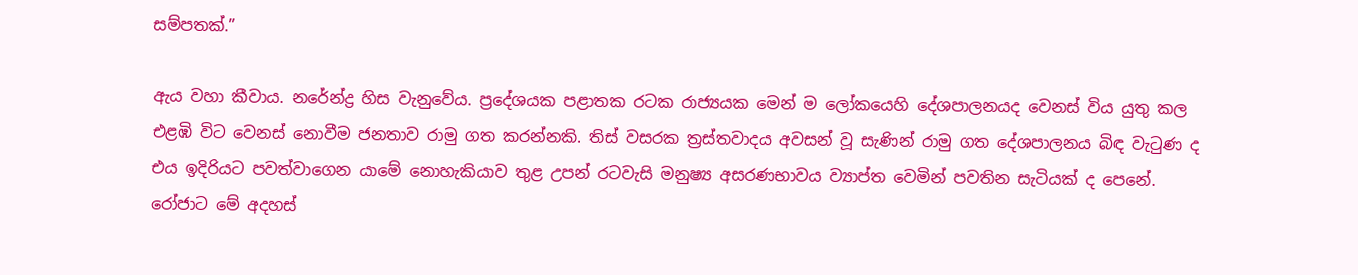සම්පතක්.”

ඇය වහා කීවාය. නරේන්ද්‍ර හිස වැනුවේය. ප්‍රදේශයක පළාතක රටක රාජ්‍යයක මෙන් ම ලෝකයෙහි දේශපාලනයද වෙනස් විය යුතු කල එළඹි විට වෙනස් නොවීම ජනතාව රාමු ගත කරන්නකි. තිස් වසරක ත්‍රස්තවාදය අවසන් වූ සැණින් රාමු ගත දේශපාලනය බිඳ වැටුණ ද එය ඉදිරියට පවත්වාගෙන යාමේ නොහැකියාව තුළ උපන් රටවැසි මනුෂ්‍ය අසරණභාවය ව්‍යාප්ත වෙමින් පවතින සැටියක් ද පෙනේ. රෝජාට මේ අදහස්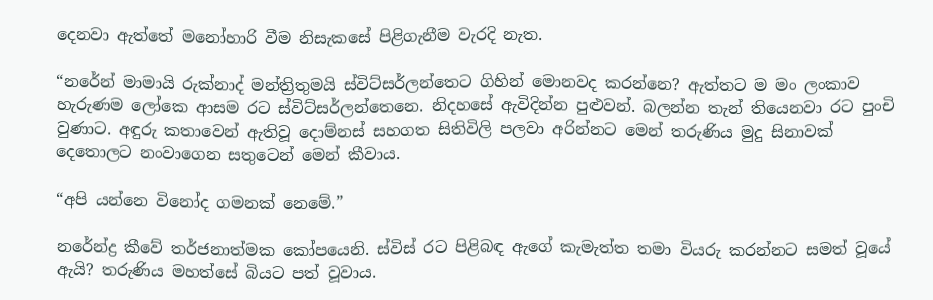දෙනවා ඇත්තේ මනෝහාරි වීම නිසැකසේ පිළිගැනීම වැරදි නැත.

“නරේන් මාමායි රුක්නාද් මන්ත්‍රිතුමයි ස්විට්සර්ලන්තෙට ගිහින් මොනවද කරන්නෙ? ඇත්තට ම මං ලංකාව හැරුණම ලෝකෙ ආසම රට ස්විට්සර්ලන්තෙනෙ. නිදහසේ ඇවිදින්න පුළුවන්. බලන්න තැන් තියෙනවා රට පුංචි වුණාට. අඳුරු කතාවෙන් ඇතිවූ දොම්නස් සහගත සිතිවිලි පලවා අරින්නට මෙන් තරුණිය මුදු සිනාවක් දෙතොලට නංවාගෙන සතුටෙන් මෙන් කීවාය.

“අපි යන්නෙ විනෝද ගමනක් නෙමේ.”

නරේන්ද්‍ර කීවේ තර්ජනාත්මක කෝපයෙනි. ස්විස් රට පිළිබඳ ඇගේ කැමැත්ත තමා වියරු කරන්නට සමත් වූයේ ඇයි? තරුණිය මහත්සේ බියට පත් වූවාය.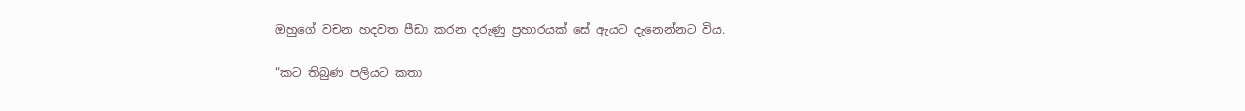ඔහුගේ වචන හදවත පීඩා කරන දරුණු ප්‍රහාරයක් සේ ඇයට දැනෙන්නට විය.

“කට තිබුණ පලියට කතා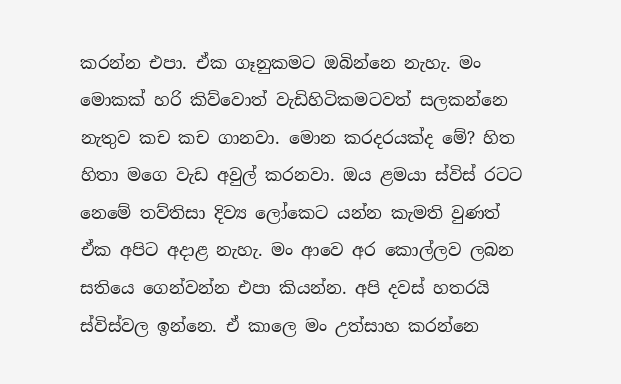කරන්න එපා. ඒක ගෑනුකමට ඔබින්නෙ නැහැ. මං මොකක් හරි කිව්වොත් වැඩිහිටිකමටවත් සලකන්නෙ නැතුව කච කච ගානවා. මොන කරදරයක්ද මේ? හිත හිතා මගෙ වැඩ අවුල් කරනවා. ඔය ළමයා ස්විස් රටට නෙමේ තව්තිසා දිව්‍ය ලෝකෙට යන්න කැමති වුණත් ඒක අපිට අදාළ නැහැ. මං ආවෙ අර කොල්ලව ලබන සතියෙ ගෙන්වන්න එපා කියන්න. අපි දවස් හතරයි ස්විස්වල ඉන්නෙ. ඒ කාලෙ මං උත්සාහ කරන්නෙ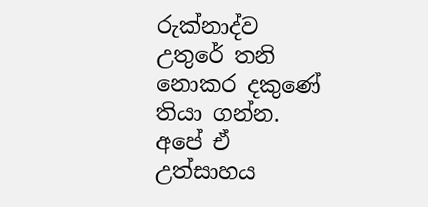රුක්නාද්ව උතුරේ තනි නොකර දකුණේ තියා ගන්න. අපේ ඒ උත්සාහය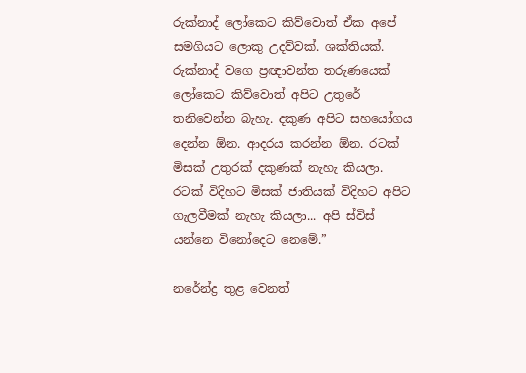රුක්නාද් ලෝකෙට කිව්වොත් ඒක අපේ සමගියට ලොකු උදව්වක්. ශක්තියක්. රුක්නාද් වගෙ ප්‍රඥාවන්ත තරුණයෙක් ලෝකෙට කිව්වොත් අපිට උතුරේ තනිවෙන්න බැහැ. දකුණ අපිට සහයෝගය දෙන්න ඕන. ආදරය කරන්න ඕන. රටක් මිසක් උතුරක් දකුණක් නැහැ කියලා. රටක් විදිහට මිසක් ජාතියක් විදිහට අපිට ගැලවීමක් නැහැ කියලා... අපි ස්විස් යන්නෙ විනෝදෙට නෙමේ.”

නරේන්ද්‍ර තුළ වෙනත්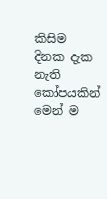කිසිම දිනක දැක නැති කෝපයකින් මෙන් ම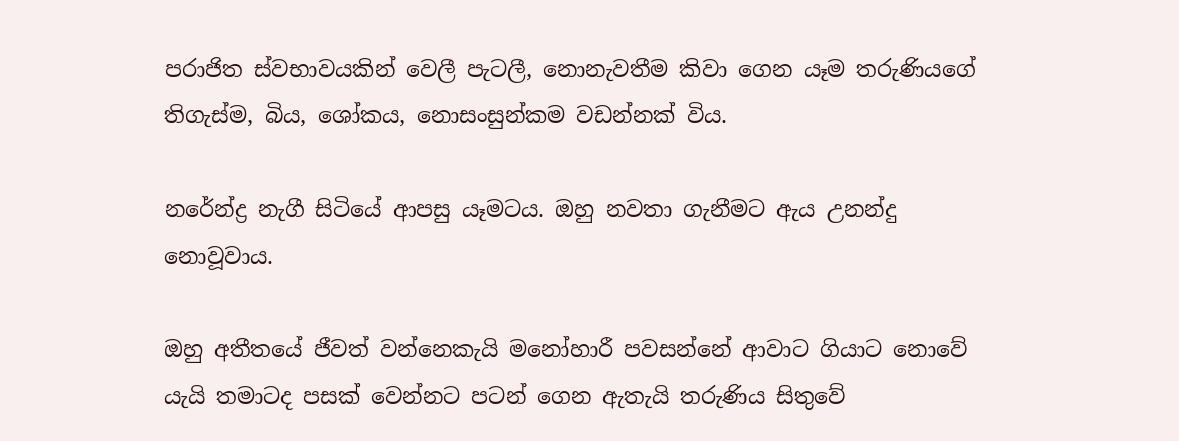පරාජිත ස්වභාවයකින් වෙලී පැටලී, නොනැවතීම කිවා ගෙන යෑම තරුණියගේ තිගැස්ම, බිය, ශෝකය, නොසංසුන්කම වඩන්නක් විය.

නරේන්ද්‍ර නැගී සිටියේ ආපසු යෑමටය. ඔහු නවතා ගැනීමට ඇය උනන්දු නොවූවාය.

ඔහු අතීතයේ ජීවත් වන්නෙකැයි මනෝහාරී පවසන්නේ ආවාට ගියාට නොවේ යැයි තමාටද පසක් වෙන්නට පටන් ගෙන ඇතැයි තරුණිය සිතුවේ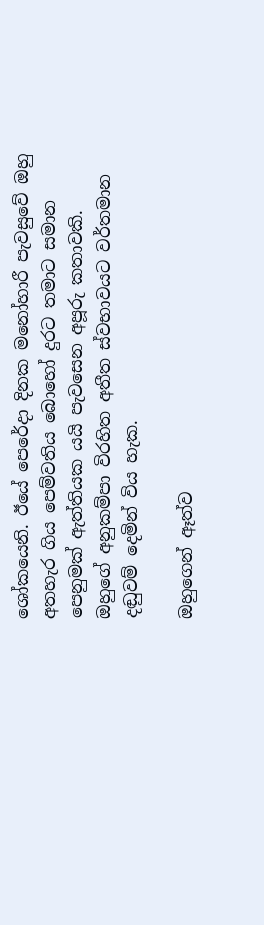ශෝකයෙනි. ඊයේ පෙරේදා දිනක මනෝහාරී පැවසුවේ ඔහු අතහැර ගිය පෙම්වතිය බොහෝ දුරට තමාට සමාන පෙනුමක් ඇත්තියක යයි පැවසෙන අපූරු කතාවකි. ඔහුගේ අනුකම්පා විරහිත අතීත ස්වභාවයට වර්තමාන දඬුවම් දෙමින් විය හැක.

ඔහුගෙන් ඈත්ව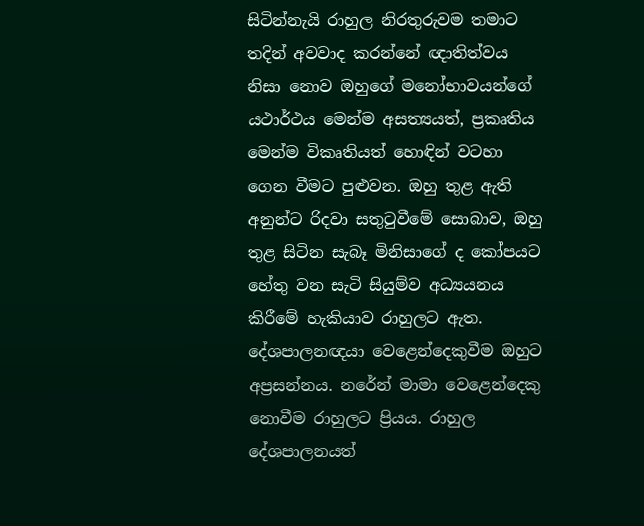සිටින්නැයි රාහුල නිරතුරුවම තමාට තදින් අවවාද කරන්නේ ඥාතිත්වය නිසා නොව ඔහුගේ මනෝභාවයන්ගේ යථාර්ථය මෙන්ම අසත්‍යයත්, ප්‍රකෘතිය මෙන්ම විකෘතියත් හොඳින් වටහා ගෙන වීමට පුළුවන. ඔහු තුළ ඇති අනුන්ට රිදවා සතුටුවීමේ සොබාව, ඔහු තුළ සිටින සැබෑ මිනිසාගේ ද කෝපයට හේතු වන සැටි සියුම්ව අධ්‍යයනය කිරීමේ හැකියාව රාහුලට ඇත. දේශපාලනඥයා වෙළෙන්දෙකුවීම ඔහුට අප්‍රසන්නය. නරේන් මාමා වෙළෙන්දෙකු නොවීම රාහුලට ප්‍රියය. රාහුල දේශපාලනයත්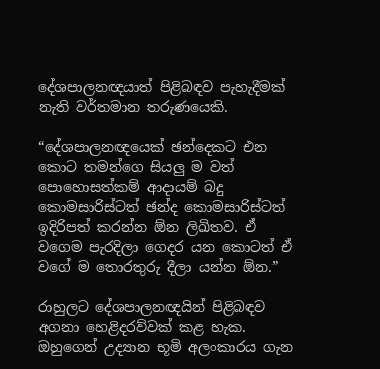දේශපාලනඥයාත් පිළිබඳව පැහැදීමක් නැති වර්තමාන තරුණයෙකි.

“දේශපාලනඥයෙක් ඡන්දෙකට එන කොට තමන්ගෙ සියලු ම වත් පොහොසත්කම් ආදායම් බදු කොමසාරිස්ටත් ඡන්ද කොමසාරිස්ටත් ඉදිරිපත් කරන්න ඕන ලිඛිතව. ඒ වගෙම පැරදිලා ගෙදර යන කොටත් ඒ වගේ ම තොරතුරු දීලා යන්න ඕන.”

රාහුලට දේශපාලනඥයින් පිළිබඳව අගනා හෙළිදරව්වක් කළ හැක. ඔහුගෙන් උද්‍යාන භූමි අලංකාරය ගැන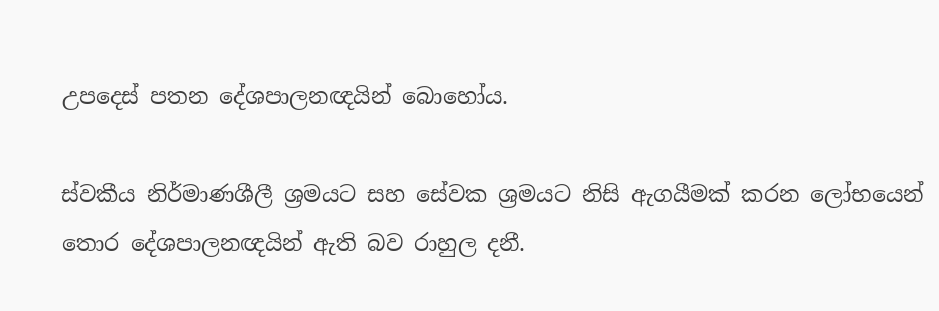උපදෙස් පතන දේශපාලනඥයින් බොහෝය.

ස්වකීය නිර්මාණශීලී ශ්‍රමයට සහ සේවක ශ්‍රමයට නිසි ඇගයීමක් කරන ලෝභයෙන් තොර දේශපාලනඥයින් ඇති බව රාහුල දනී.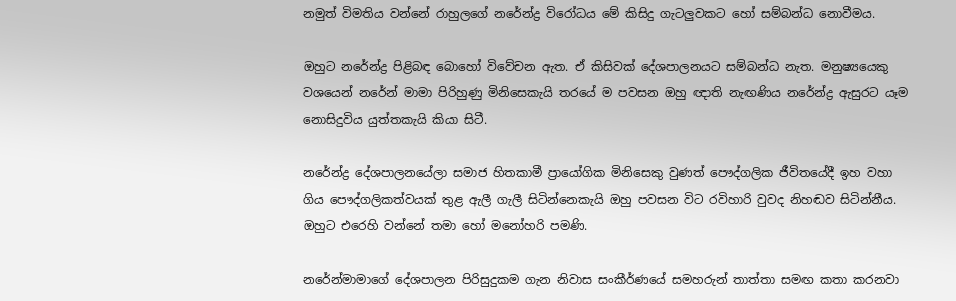නමුත් විමතිය වන්නේ රාහුලගේ නරේන්ද්‍ර විරෝධය මේ කිසිදු ගැටලුවකට හෝ සම්බන්ධ නොවීමය.

ඔහුට නරේන්ද්‍ර පිළිබඳ බොහෝ විවේචන ඇත. ඒ කිසිවක් දේශපාලනයට සම්බන්ධ නැත. මනුෂ්‍යයෙකු වශයෙන් නරේන් මාමා පිරිහුණු මිනිසෙකැයි තරයේ ම පවසන ඔහු ඥාති නැඟණිය නරේන්ද්‍ර ඇසුරට යෑම නොසිදුවිය යුත්තකැයි කියා සිටී.

නරේන්ද්‍ර දේශපාලනයේලා සමාජ හිතකාමී ප්‍රායෝගික මිනිසෙකු වුණත් පෞද්ගලික ජීවිතයේදී ඉහ වහා ගිය පෞද්ගලිකත්වයක් තුළ ඇලී ගැලී සිටින්නෙකැයි ඔහු පවසන විට රවිහාරි වුවද නිහඬව සිටින්නීය. ඔහුට එරෙහි වන්නේ තමා හෝ මනෝහරි පමණි.

නරේන්මාමාගේ දේශපාලන පිරිසුදුකම ගැන නිවාස සංකීර්ණයේ සමහරුන් තාත්තා සමඟ කතා කරනවා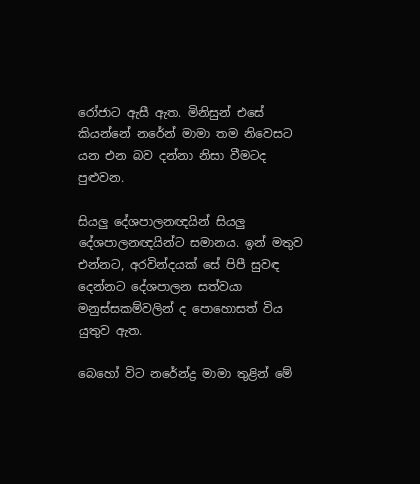රෝජාට ඇසී ඇත. මිනිසුන් එසේ කියන්නේ නරේන් මාමා තම නිවෙසට යන එන බව දන්නා නිසා වීමටද පුළුවන.

සියලු දේශපාලනඥයින් සියලු දේශපාලනඥයින්ට සමානය. ඉන් මතුව එන්නට, අරවින්දයක් සේ පිපී සුවඳ දෙන්නට දේශපාලන සත්වයා මනුස්සකම්වලින් ද පොහොසත් විය යුතුව ඇත.

බෙහෝ විට නරේන්ද්‍ර මාමා තුළින් මේ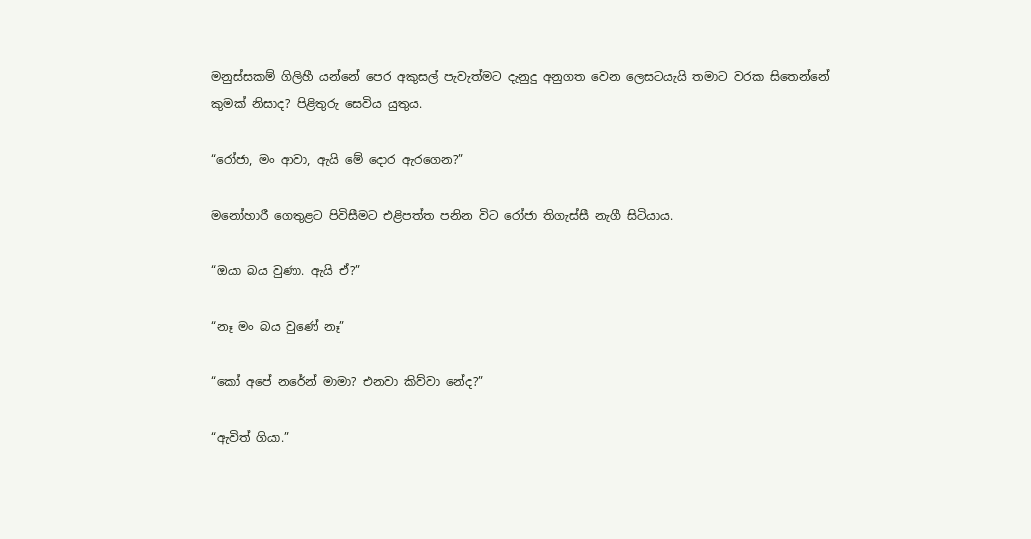මනුස්සකම් ගිලිහී යන්නේ පෙර අකුසල් පැවැත්මට දැනුදු අනුගත වෙන ලෙසටයැයි තමාට වරක සිතෙන්නේ කුමක් නිසාද? පිළිතුරු සෙවිය යුතුය.

“රෝජා, මං ආවා, ඇයි මේ දොර ඇරගෙන?”

මනෝහාරී ගෙතුළට පිවිසීමට එළිපත්ත පනින විට රෝජා තිගැස්සී නැගී සිටියාය.

“ඔයා බය වුණා. ඇයි ඒ?”

“නෑ මං බය වුණේ නෑ”

“කෝ අපේ නරේන් මාමා? එනවා කිව්වා නේද?”

“ඇවිත් ගියා.”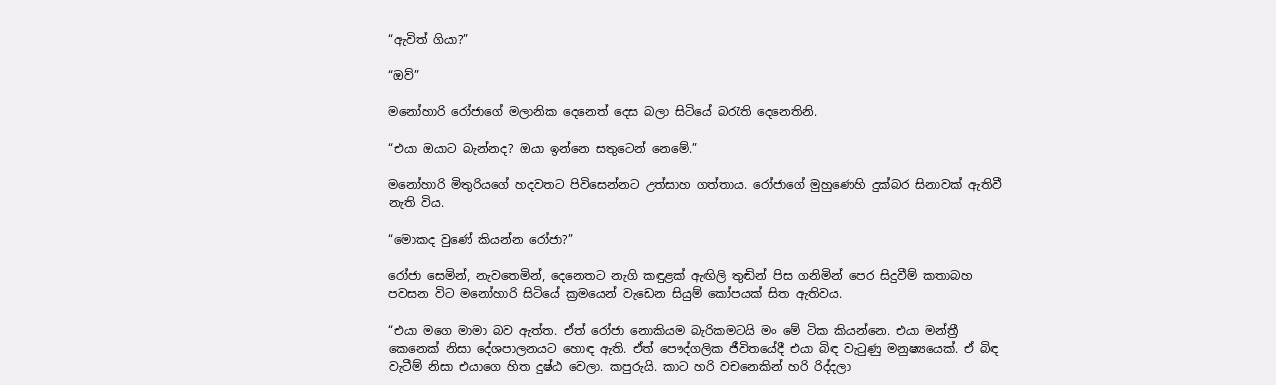“ඇවිත් ගියා?”

“ඔව්”

මනෝහාරි රෝජාගේ මලානික දෙනෙත් දෙස බලා සිටියේ බරැති දෙනෙතිනි.

“එයා ඔයාට බැන්නද? ඔයා ඉන්නෙ සතුටෙන් නෙමේ.”

ම‍නෝහාරි මිතුරියගේ හදවතට පිවිසෙන්නට උත්සාහ ගත්තාය. රෝජාගේ මුහුණෙහි දුක්බර සිනාවක් ඇතිවී නැති විය.

“මොකද වුණේ කියන්න රෝජා?”

රෝජා සෙමින්, නැවතෙමින්, දෙනෙතට නැගි කඳුළක් ඇඟිලි තුඬින් පිස ගනිමින් පෙර සිදුවීම් කතාබහ පවසන විට මනෝහාරි සිටියේ ක්‍රමයෙන් වැඩෙන සියුම් කෝපයක් සිත ඇතිවය.

“එයා මගෙ මාමා බව ඇත්ත. ඒත් රෝජා නොකියම බැරිකමටයි මං මේ ටික කියන්නෙ. එයා මන්ත්‍රී කෙනෙක් නිසා දේශපාලනයට හොඳ ඇති. ඒත් පෞද්ගලික ජීවිතයේදී එයා බිඳ වැටුණු මනුෂ්‍යයෙක්. ඒ බිඳ වැටීම් නිසා එයාගෙ හිත දුෂ්ඨ වෙලා. කපුරුයි. කාට හරි වචනෙකින් හරි රිද්දලා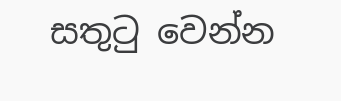සතුටු වෙන්න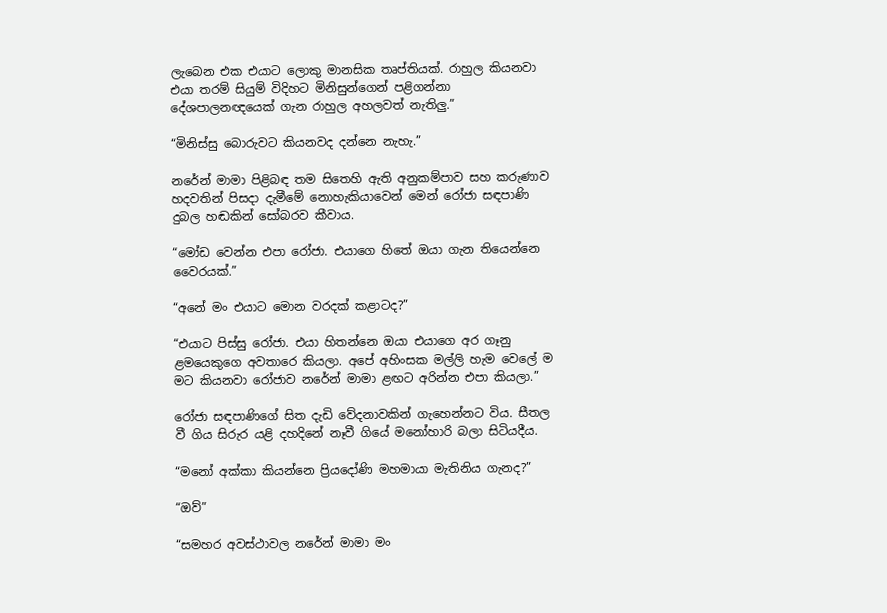ලැබෙන එක එයාට ලොකු මානසික තෘප්තියක්. රාහුල කියනවා එයා තරම් සියුම් විදිහට මිනිසුන්ගෙන් පළිගන්නා දේශපාලනඥයෙක් ගැන රාහුල අහලවත් නැතිලු.”

“මිනිස්සු බොරුවට කියනවද දන්නෙ නැහැ.”

නරේන් මාමා පිළිබඳ තම සිතෙහි ඇති අනුකම්පාව සහ කරුණාව හදවතින් පිසදා දැමීමේ නොහැකියාවෙන් මෙන් රෝජා සඳපාණි දුබල හඬකින් සෝබරව කීවාය.

“මෝඩ වෙන්න එපා රෝජා. එයාගෙ හිතේ ඔයා ගැන තියෙන්නෙ වෛරයක්.”

“අනේ මං එයාට මොන වරදක් කළාටද?”

“එයාට පිස්සු රෝජා. එයා හිතන්නෙ ඔයා එයාගෙ අර ගෑනු ළමයෙකුගෙ අවතාරෙ කියලා. අපේ අහිංසක මල්ලි හැම වෙලේ ම මට කියනවා රෝජාව නරේන් මාමා ළඟට අරින්න එපා කියලා.”

රෝජා සඳපාණිගේ සිත දැඩි වේදනාවකින් ගැහෙන්නට විය. සීතල වී ගිය සිරුර යළි දහදිනේ නෑවී ගියේ මනෝහාරි බලා සිටියදීය.

“මනෝ අක්කා කියන්නෙ ප්‍රියදෝණි මහමායා මැතිනිය ගැනද?”

“ඔව්”

“සමහර අවස්ථාවල නරේන් මාමා මං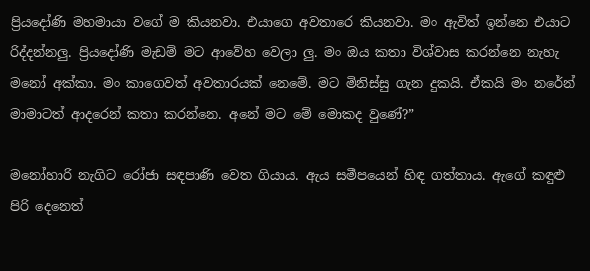ප්‍රියදෝණි මහමායා වගේ ම කියනවා. එයාගෙ අවතාරෙ කියනවා. මං ඇවිත් ඉන්නෙ එයාට රිද්දන්නලු. ප්‍රිය‍දෝණි මැඩම් මට ආවේහ වෙලා ලු. මං ඔය කතා විශ්වාස කරන්නෙ නැහැ මනෝ අක්කා. මං කාගෙවත් අවතාරයක් නෙමේ. මට මිනිස්සු ගැන දුකයි. ඒකයි මං නරේන් මාමාටත් ආදරෙන් කතා කරන්නෙ. අනේ මට මේ ‍මොකද වුණේ?”

මනෝහාරි නැගිට රෝජා සඳපාණි වෙත ගියාය. ඇය සමීපයෙන් හිඳ ගත්තාය. ඇගේ කඳුළු පිරි දෙනෙත්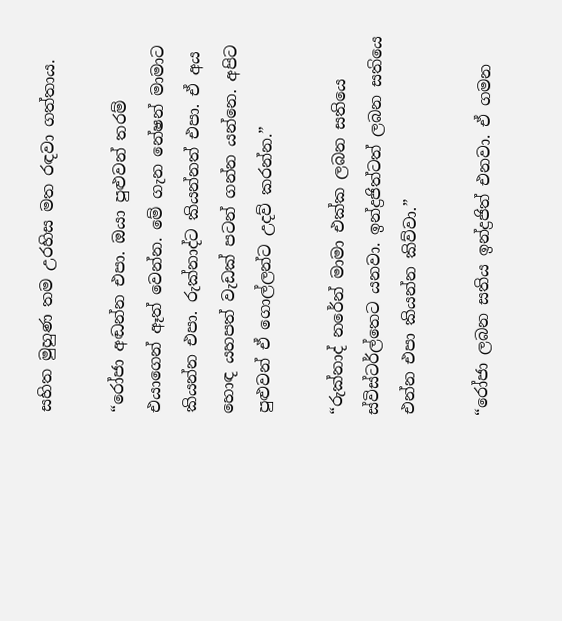සහිත මුහුණ තම උරහිස මත රඳවා ගත්තාය.

“රෝජා අඬන්න එපා. ඔයා පුළුවන් තරම් එයාගෙන් ඈත් වෙන්න. මේ ගැන නේෂන් මාමාට කියන්න එපා. රුක්නාද්ට කියන්නත් එපා. ඒ අය හොඳ යහපත් වැඩක් පටන් ගන්න යන්නෙ. අපිට පුළුවන් ඒ ගොල්ලන්ට උදව් කරන්න.”

“රුක්නාද් නරේන් මාමා එක්ක ලබන සතියෙ ස්විස්ටර්ල්තෙට යනවා. ඉන්ද්‍රජිත්ටත් ලබන සත‍ියෙ එන්න එපා කියන්න කිව්වා.”

“රෝජා ලබන සතිය ඉන්ද්‍රජිත් එනවා. ඒ ගමන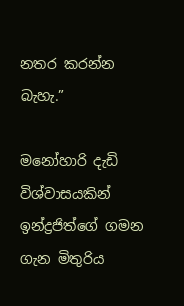නතර කරන්න බැහැ.”

ම‍නෝහාරි දැඩි විශ්වාසයකින් ඉන්ද්‍රජිත්ගේ ගමන ගැන මිතුරිය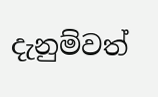දැනුම්වත්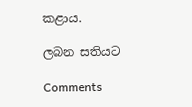කළාය.

ලබන සතියට

Comments